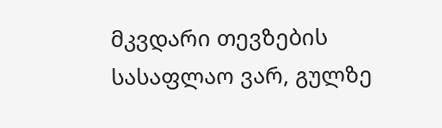მკვდარი თევზების სასაფლაო ვარ, გულზე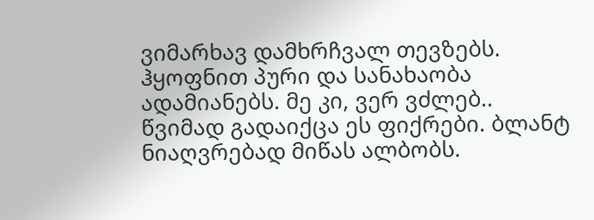ვიმარხავ დამხრჩვალ თევზებს. ჰყოფნით პური და სანახაობა ადამიანებს. მე კი, ვერ ვძლებ..
წვიმად გადაიქცა ეს ფიქრები. ბლანტ ნიაღვრებად მიწას ალბობს.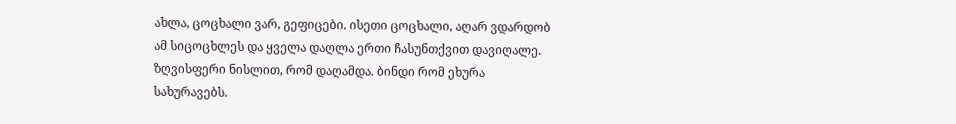ახლა, ცოცხალი ვარ, გეფიცები. ისეთი ცოცხალი, აღარ ვდარდობ ამ სიცოცხლეს და ყველა დაღლა ერთი ჩასუნთქვით დავიღალე. ზღვისფერი ნისლით, რომ დაღამდა. ბინდი რომ ეხურა სახურავებს.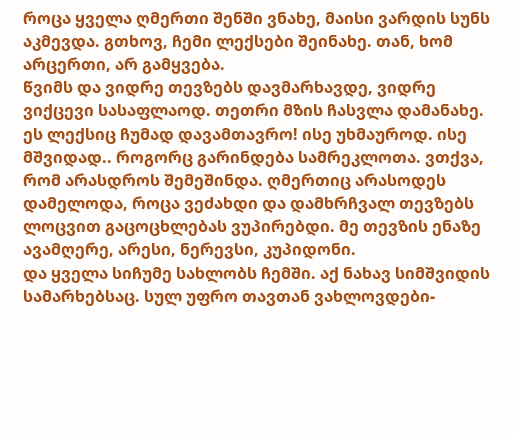როცა ყველა ღმერთი შენში ვნახე, მაისი ვარდის სუნს აკმევდა. გთხოვ, ჩემი ლექსები შეინახე. თან, ხომ არცერთი, არ გამყვება.
წვიმს და ვიდრე თევზებს დავმარხავდე, ვიდრე ვიქცევი სასაფლაოდ. თეთრი მზის ჩასვლა დამანახე. ეს ლექსიც ჩუმად დავამთავრო! ისე უხმაუროდ. ისე მშვიდად.. როგორც გარინდება სამრეკლოთა. ვთქვა, რომ არასდროს შემეშინდა. ღმერთიც არასოდეს დამელოდა, როცა ვეძახდი და დამხრჩვალ თევზებს ლოცვით გაცოცხლებას ვუპირებდი. მე თევზის ენაზე ავამღერე, არესი, ნერევსი, კუპიდონი.
და ყველა სიჩუმე სახლობს ჩემში. აქ ნახავ სიმშვიდის სამარხებსაც. სულ უფრო თავთან ვახლოვდები-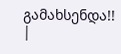გამახსენდა!!
|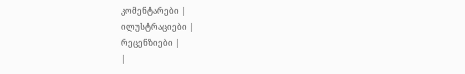კომენტარები |
ილუსტრაციები |
რეცენზიები |
|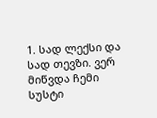1. სად ლექსი და სად თევზი. ვერ მიწვდა ჩემი სუსტი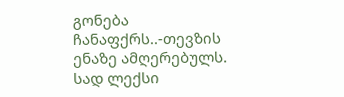გონება ჩანაფქრს..-თევზის ენაზე ამღერებულს. სად ლექსი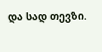და სად თევზი.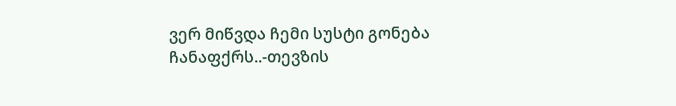ვერ მიწვდა ჩემი სუსტი გონება ჩანაფქრს..-თევზის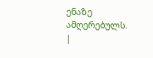ენაზე ამღერებულს.
|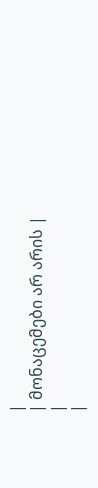|
| მონაცემები არ არის |
|
|